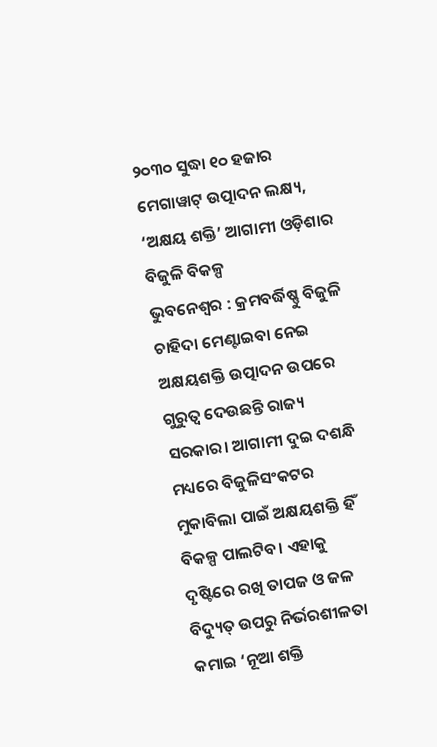୨୦୩୦ ସୁଦ୍ଧା ୧୦ ହଜାର ମେଗାୱାଟ୍ ଉତ୍ପାଦନ ଲକ୍ଷ୍ୟ, ‘ଅକ୍ଷୟ ଶକ୍ତି’ ଆଗାମୀ ଓଡ଼ିଶାର ବିଜୁଳି ବିକଳ୍ପ
ଭୁବନେଶ୍ୱର : କ୍ରମବର୍ଦ୍ଧିଷ୍ଣୁ ବିଜୁଳି ଚାହିଦା ମେଣ୍ଟାଇବା ନେଇ ଅକ୍ଷୟଶକ୍ତି ଉତ୍ପାଦନ ଉପରେ ଗୁରୁତ୍ୱ ଦେଉଛନ୍ତି ରାଜ୍ୟ ସରକାର। ଆଗାମୀ ଦୁଇ ଦଶନ୍ଧି ମଧ୍ୟରେ ବିଜୁଳିସଂକଟର ମୁକାବିଲା ପାଇଁ ଅକ୍ଷୟଶକ୍ତି ହିଁ ବିକଳ୍ପ ପାଲଟିବ। ଏହାକୁ ଦୃଷ୍ଟିରେ ରଖି ତାପଜ ଓ ଜଳ ବିଦ୍ୟୁତ୍ ଉପରୁ ନିର୍ଭରଶୀଳତା କମାଇ ‘ନୂଆ ଶକ୍ତି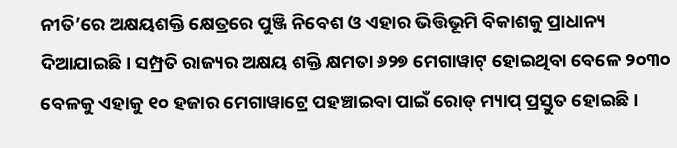ନୀତି’ରେ ଅକ୍ଷୟଶକ୍ତି କ୍ଷେତ୍ରରେ ପୁଞ୍ଜି ନିବେଶ ଓ ଏହାର ଭିତ୍ତିଭୂମି ବିକାଶକୁ ପ୍ରାଧାନ୍ୟ ଦିଆଯାଇଛି। ସମ୍ପ୍ରତି ରାଜ୍ୟର ଅକ୍ଷୟ ଶକ୍ତି କ୍ଷମତା ୬୨୭ ମେଗାୱାଟ୍ ହୋଇଥିବା ବେଳେ ୨୦୩୦ ବେଳକୁ ଏହାକୁ ୧୦ ହଜାର ମେଗାୱାଟ୍ରେ ପହଞ୍ଚାଇବା ପାଇଁ ରୋଡ୍ ମ୍ୟାପ୍ ପ୍ରସ୍ତୁତ ହୋଇଛି।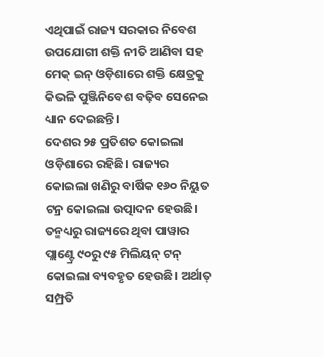ଏଥିପାଇଁ ରାଜ୍ୟ ସରକାର ନିବେଶ ଉପଯୋଗୀ ଶକ୍ତି ନୀତି ଆଣିବା ସହ ମେକ୍ ଇନ୍ ଓଡ଼ିଶାରେ ଶକ୍ତି କ୍ଷେତ୍ରକୁ କିଭଳି ପୁଞ୍ଜିନିବେଶ ବଢ଼ିବ ସେନେଇ ଧ୍ୟାନ ଦେଇଛନ୍ତି।
ଦେଶର ୨୫ ପ୍ରତିଶତ କୋଇଲା ଓଡ଼ିଶାରେ ରହିଛି। ରାଜ୍ୟର କୋଇଲା ଖଣିରୁ ବାର୍ଷିକ ୧୬୦ ନିୟୁତ ଟନ୍ର କୋଇଲା ଉତ୍ପାଦନ ହେଉଛି। ତନ୍ମଧ୍ୟରୁ ରାଜ୍ୟରେ ଥିବା ପାୱାର ପ୍ଲାଣ୍ଟ୍ରେ ୯୦ରୁ ୯୫ ମିଲିୟନ୍ ଟନ୍ କୋଇଲା ବ୍ୟବହୃତ ହେଉଛି। ଅର୍ଥାତ୍ ସମ୍ପ୍ରତି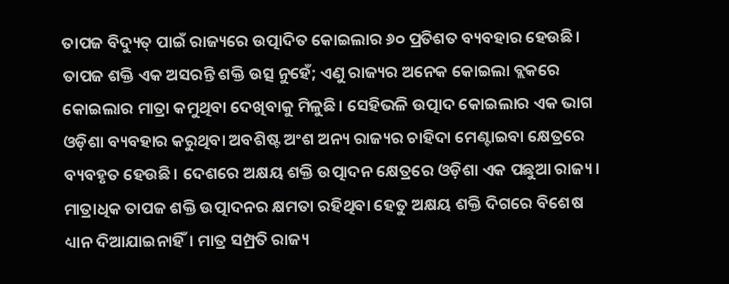ତାପଜ ବିଦ୍ୟୁତ୍ ପାଇଁ ରାଜ୍ୟରେ ଉତ୍ପାଦିତ କୋଇଲାର ୬୦ ପ୍ରତିଶତ ବ୍ୟବହାର ହେଉଛି। ତାପଜ ଶକ୍ତି ଏକ ଅସରନ୍ତି ଶକ୍ତି ଉତ୍ସ ନୁହେଁ; ଏଣୁ ରାଜ୍ୟର ଅନେକ କୋଇଲା ବ୍ଲକରେ କୋଇଲାର ମାତ୍ରା କମୁଥିବା ଦେଖିବାକୁ ମିଳୁଛି। ସେହିଭଳି ଉତ୍ପାଦ କୋଇଲାର ଏକ ଭାଗ ଓଡ଼ିଶା ବ୍ୟବହାର କରୁଥିବା ଅବଶିଷ୍ଟ ଅଂଶ ଅନ୍ୟ ରାଜ୍ୟର ଚାହିଦା ମେଣ୍ଟାଇବା କ୍ଷେତ୍ରରେ ବ୍ୟବହୃତ ହେଉଛି। ଦେଶରେ ଅକ୍ଷୟ ଶକ୍ତି ଉତ୍ପାଦନ କ୍ଷେତ୍ରରେ ଓଡ଼ିଶା ଏକ ପଛୁଆ ରାଜ୍ୟ।
ମାତ୍ରାଧିକ ତାପଜ ଶକ୍ତି ଉତ୍ପାଦନର କ୍ଷମତା ରହିଥିବା ହେତୁ ଅକ୍ଷୟ ଶକ୍ତି ଦିଗରେ ବିଶେଷ ଧ୍ୟାନ ଦିଆଯାଇନାହିଁ। ମାତ୍ର ସମ୍ପ୍ରତି ରାଜ୍ୟ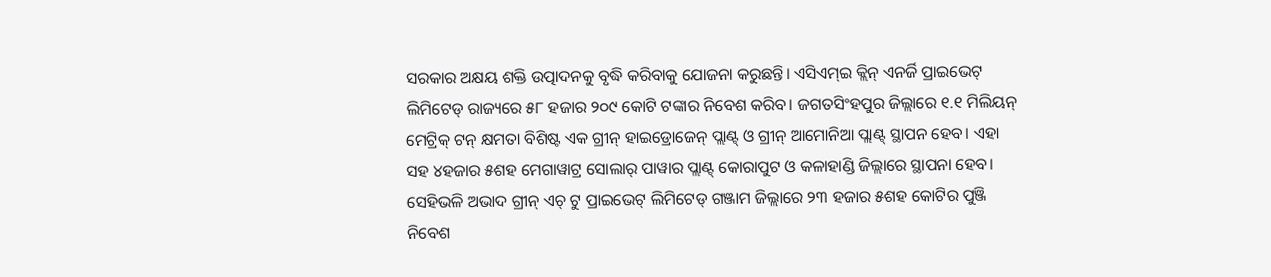ସରକାର ଅକ୍ଷୟ ଶକ୍ତି ଉତ୍ପାଦନକୁ ବୃଦ୍ଧି କରିବାକୁ ଯୋଜନା କରୁଛନ୍ତି। ଏସିଏମ୍ଇ କ୍ଲିନ୍ ଏନର୍ଜି ପ୍ରାଇଭେଟ୍ ଲିମିଟେଡ୍ ରାଜ୍ୟରେ ୫୮ ହଜାର ୨୦୯ କୋଟି ଟଙ୍କାର ନିବେଶ କରିବ। ଜଗତସିଂହପୁର ଜିଲ୍ଲାରେ ୧.୧ ମିଲିୟନ୍ ମେଟ୍ରିକ୍ ଟନ୍ କ୍ଷମତା ବିଶିଷ୍ଟ ଏକ ଗ୍ରୀନ୍ ହାଇଡ୍ରୋଜେନ୍ ପ୍ଲାଣ୍ଟ୍ ଓ ଗ୍ରୀନ୍ ଆମୋନିଆ ପ୍ଲାଣ୍ଟ୍ ସ୍ଥାପନ ହେବ। ଏହା ସହ ୪ହଜାର ୫ଶହ ମେଗାୱାଟ୍ର ସୋଲାର୍ ପାୱାର ପ୍ଲାଣ୍ଟ୍ କୋରାପୁଟ ଓ କଳାହାଣ୍ଡି ଜିଲ୍ଲାରେ ସ୍ଥାପନା ହେବ। ସେହିଭଳି ଅଭାଦ ଗ୍ରୀନ୍ ଏଚ୍ ଟୁ ପ୍ରାଇଭେଟ୍ ଲିମିଟେଡ୍ ଗଞ୍ଜାମ ଜିଲ୍ଲାରେ ୨୩ ହଜାର ୫ଶହ କୋଟିର ପୁଞ୍ଜି ନିବେଶ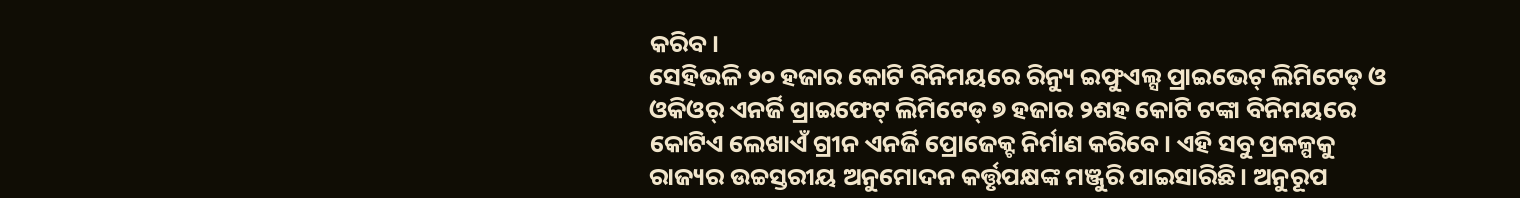କରିବ।
ସେହିଭଳି ୨୦ ହଜାର କୋଟି ବିନିମୟରେ ରିନ୍ୟୁ ଇଫୁଏଲ୍ସ ପ୍ରାଇଭେଟ୍ ଲିମିଟେଡ୍ ଓ ଓକିଓର୍ ଏନର୍ଜି ପ୍ରାଇଫେଟ୍ ଲିମିଟେଡ୍ ୭ ହଜାର ୨ଶହ କୋଟି ଟଙ୍କା ବିନିମୟରେ କୋଟିଏ ଲେଖାଏଁ ଗ୍ରୀନ ଏନର୍ଜି ପ୍ରୋଜେକ୍ଟ ନିର୍ମାଣ କରିବେ। ଏହି ସବୁ ପ୍ରକଳ୍ପକୁ ରାଜ୍ୟର ଉଚ୍ଚସ୍ତରୀୟ ଅନୁମୋଦନ କର୍ତ୍ତୃପକ୍ଷଙ୍କ ମଞ୍ଜୁରି ପାଇସାରିଛି। ଅନୁରୂପ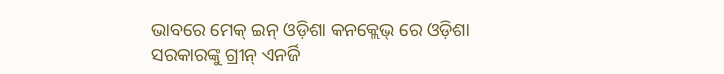ଭାବରେ ମେକ୍ ଇନ୍ ଓଡ଼ିଶା କନକ୍ଲେଭ୍ ରେ ଓଡ଼ିଶା ସରକାରଙ୍କୁ ଗ୍ରୀନ୍ ଏନର୍ଜି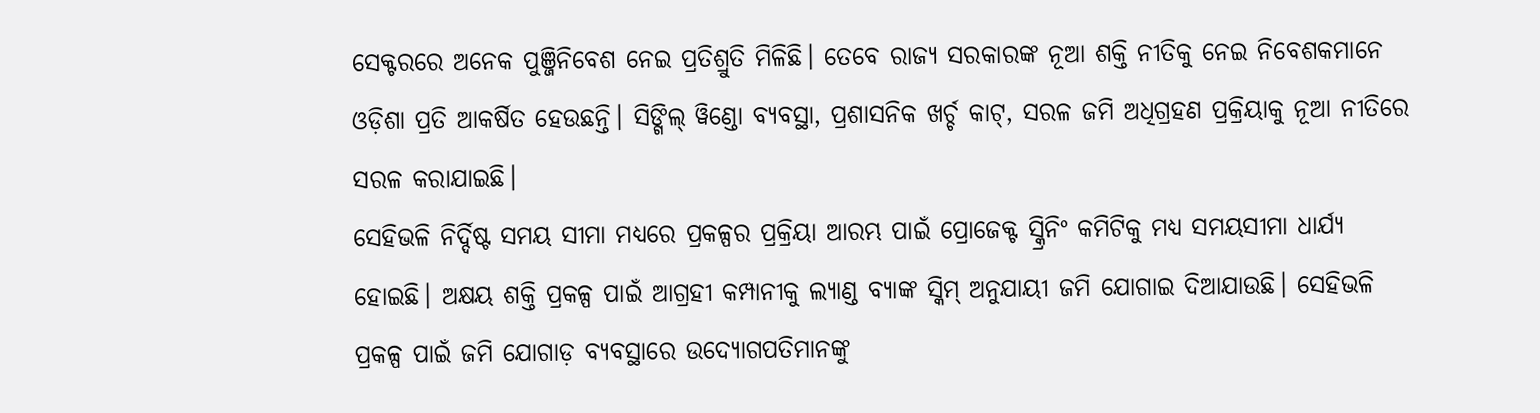ସେକ୍ଟରରେ ଅନେକ ପୁଞ୍ଜିନିବେଶ ନେଇ ପ୍ରତିଶ୍ରୁତି ମିଳିଛି। ତେବେ ରାଜ୍ୟ ସରକାରଙ୍କ ନୂଆ ଶକ୍ତି ନୀତିକୁ ନେଇ ନିବେଶକମାନେ ଓଡ଼ିଶା ପ୍ରତି ଆକର୍ଷିତ ହେଉଛନ୍ତି। ସିଙ୍ଗିଲ୍ ୱିଣ୍ଡୋ ବ୍ୟବସ୍ଥା, ପ୍ରଶାସନିକ ଖର୍ଚ୍ଚ କାଟ୍, ସରଳ ଜମି ଅଧିଗ୍ରହଣ ପ୍ରକ୍ରିୟାକୁ ନୂଆ ନୀତିରେ ସରଳ କରାଯାଇଛି।
ସେହିଭଳି ନିର୍ଦ୍ଦିଷ୍ଟ ସମୟ ସୀମା ମଧ୍ୟରେ ପ୍ରକଳ୍ପର ପ୍ରକ୍ରିୟା ଆରମ୍ଭ ପାଇଁ ପ୍ରୋଜେକ୍ଟ ସ୍କ୍ରିନିଂ କମିଟିକୁ ମଧ୍ୟ ସମୟସୀମା ଧାର୍ଯ୍ୟ ହୋଇଛି। ଅକ୍ଷୟ ଶକ୍ତି ପ୍ରକଳ୍ପ ପାଇଁ ଆଗ୍ରହୀ କମ୍ପାନୀକୁ ଲ୍ୟାଣ୍ଡ ବ୍ୟାଙ୍କ ସ୍କିମ୍ ଅନୁଯାୟୀ ଜମି ଯୋଗାଇ ଦିଆଯାଉଛି। ସେହିଭଳି ପ୍ରକଳ୍ପ ପାଇଁ ଜମି ଯୋଗାଡ଼ ବ୍ୟବସ୍ଥାରେ ଉଦ୍ୟୋଗପତିମାନଙ୍କୁ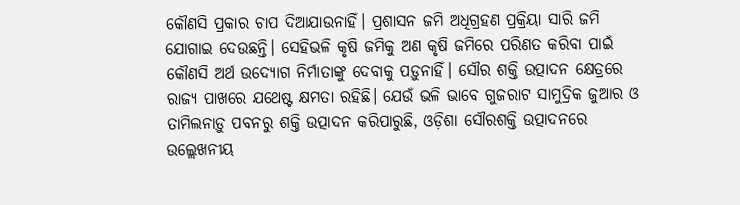କୌଣସି ପ୍ରକାର ଚାପ ଦିଆଯାଉନାହିଁ। ପ୍ରଶାସନ ଜମି ଅଧିଗ୍ରହଣ ପ୍ରକ୍ରିୟା ସାରି ଜମି ଯୋଗାଇ ଦେଉଛନ୍ତି। ସେହିଭଳି କୃଷି ଜମିକୁ ଅଣ କୃଷି ଜମିରେ ପରିଣତ କରିବା ପାଇଁ କୌଣସି ଅର୍ଥ ଉଦ୍ୟୋଗ ନିର୍ମାତାଙ୍କୁ ଦେବାକୁ ପଡ଼ୁନାହିଁ। ସୌର ଶକ୍ତି ଉତ୍ପାଦନ କ୍ଷେତ୍ରରେ ରାଜ୍ୟ ପାଖରେ ଯଥେଷ୍ଟ କ୍ଷମତା ରହିଛି। ଯେଉଁ ଭଳି ଭାବେ ଗୁଜରାଟ ସାମୁଦ୍ରିକ ଜୁଆର ଓ ତାମିଲନାଡ଼ୁ ପବନରୁ ଶକ୍ତି ଉତ୍ପାଦନ କରିପାରୁଛି, ଓଡ଼ିଶା ସୌରଶକ୍ତି ଉତ୍ପାଦନରେ ଉଲ୍ଲେଖନୀୟ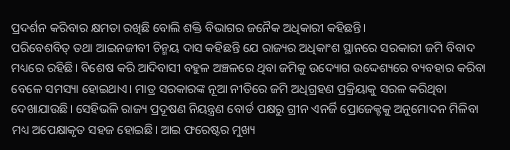ପ୍ରଦର୍ଶନ କରିବାର କ୍ଷମତା ରଖିଛି ବୋଲି ଶକ୍ତି ବିଭାଗର ଜନୈକ ଅଧିକାରୀ କହିଛନ୍ତି।
ପରିବେଶବିତ୍ ତଥା ଆଇନଜୀବୀ ଚିନ୍ମୟ ଦାସ କହିଛନ୍ତି ଯେ ରାଜ୍ୟର ଅଧିକାଂଶ ସ୍ଥାନରେ ସରକାରୀ ଜମି ବିବାଦ ମଧ୍ୟରେ ରହିଛି। ବିଶେଷ କରି ଆଦିବାସୀ ବହୁଳ ଅଞ୍ଚଳରେ ଥିବା ଜମିକୁ ଉଦ୍ୟୋଗ ଉଦ୍ଦେଶ୍ୟରେ ବ୍ୟବହାର କରିବା ବେଳେ ସମସ୍ୟା ହୋଇଥାଏ। ମାତ୍ର ସରକାରଙ୍କ ନୂଆ ନୀତିରେ ଜମି ଅଧିଗ୍ରହଣ ପ୍ରକ୍ରିୟାକୁ ସରଳ କରିଥିବା ଦେଖାଯାଉଛି। ସେହିଭଳି ରାଜ୍ୟ ପ୍ରଦୂଷଣ ନିୟନ୍ତ୍ରଣ ବୋର୍ଡ ପକ୍ଷରୁ ଗ୍ରୀନ ଏନର୍ଜି ପ୍ରୋଜେକ୍ଟକୁ ଅନୁମୋଦନ ମିଳିବା ମଧ୍ୟ ଅପେକ୍ଷାକୃତ ସହଜ ହୋଇଛି। ଆଇ ଫରେଷ୍ଟର ମୁଖ୍ୟ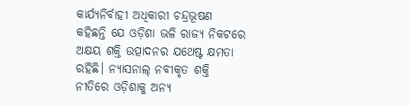କାର୍ଯ୍ୟନିର୍ବାହୀ ଅଧିକାରୀ ଚନ୍ଦ୍ରଭୂଷଣ କହିଛନ୍ତି ଯେ ଓଡ଼ିଶା ଭଳି ରାଜ୍ୟ ନିକଟରେ ଅକ୍ଷୟ ଶକ୍ତି ଉତ୍ପାଦନର ଯଥେଷ୍ଟ କ୍ଷମତା ରହିଛି। ନ୍ୟାସନାଲ୍ ନବୀକୃତ ଶକ୍ତି ନୀତିରେ ଓଡ଼ିଶାକୁ ଅନ୍ୟ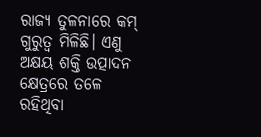ରାଜ୍ୟ ତୁଳନାରେ କମ୍ ଗୁରୁତ୍ୱ ମିଳିଛି। ଏଣୁ ଅକ୍ଷୟ ଶକ୍ତି ଉତ୍ପାଦନ କ୍ଷେତ୍ରରେ ତଳେ ରହିଥିବା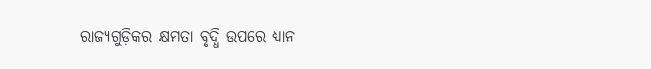ରାଜ୍ୟଗୁଡ଼ିକର କ୍ଷମତା ବୃଦ୍ଧି ଉପରେ ଧ୍ୟାନ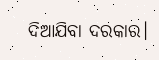ଦିଆଯିବା ଦରକାର।